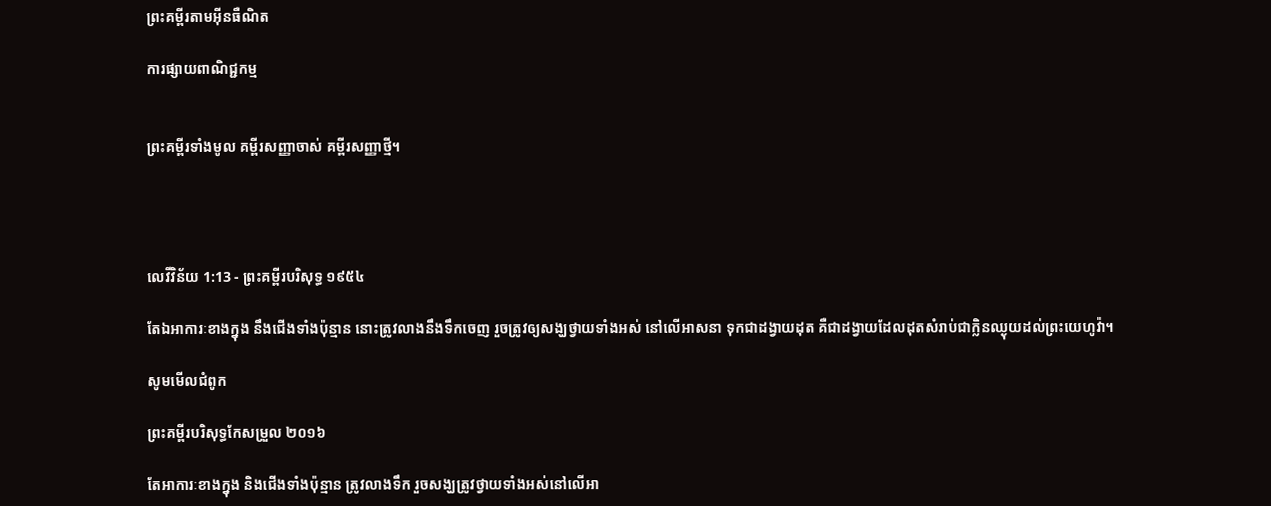ព្រះគម្ពីរតាមអ៊ីនធឺណិត

ការផ្សាយពាណិជ្ជកម្ម


ព្រះគម្ពីរទាំងមូល គម្ពីរសញ្ញាចាស់ គម្ពីរសញ្ញាថ្មី។




លេវី‌វិន័យ 1:13 - ព្រះគម្ពីរបរិសុទ្ធ ១៩៥៤

តែឯអាការៈខាងក្នុង នឹងជើងទាំងប៉ុន្មាន នោះត្រូវលាងនឹងទឹកចេញ រួចត្រូវឲ្យសង្ឃថ្វាយទាំងអស់ នៅលើអាសនា ទុកជាដង្វាយដុត គឺជាដង្វាយដែលដុតសំរាប់ជាក្លិនឈ្ងុយដល់ព្រះ‌យេហូវ៉ា។

សូមមើលជំពូក

ព្រះគម្ពីរបរិសុទ្ធកែសម្រួល ២០១៦

តែអាការៈខាងក្នុង និងជើងទាំងប៉ុន្មាន ត្រូវលាងទឹក រួចសង្ឃត្រូវថ្វាយទាំងអស់នៅលើអា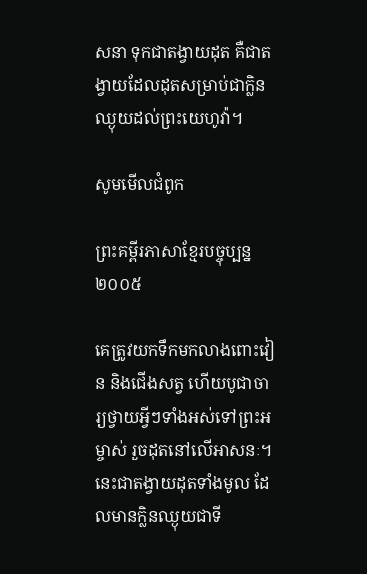សនា ទុកជាតង្វាយដុត គឺជាតង្វាយដែលដុតសម្រាប់ជាក្លិនឈ្ងុយដល់ព្រះ‌យេហូវ៉ា។

សូមមើលជំពូក

ព្រះគម្ពីរភាសាខ្មែរបច្ចុប្បន្ន ២០០៥

គេត្រូវយកទឹកមកលាងពោះ‌វៀន និងជើងសត្វ ហើយបូជា‌ចារ្យថ្វាយអ្វីៗទាំងអស់ទៅព្រះ‌អម្ចាស់ រួចដុតនៅលើអាសនៈ។ នេះជាតង្វាយដុតទាំងមូល ដែលមានក្លិនឈ្ងុយជាទី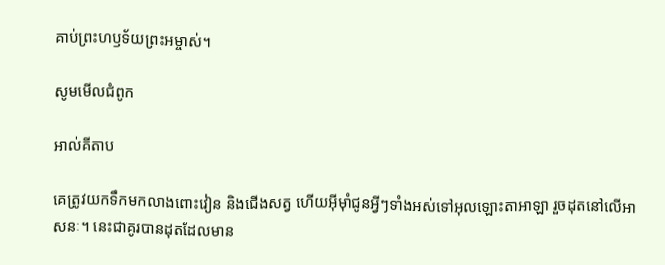គាប់ព្រះ‌ហឫទ័យព្រះ‌អម្ចាស់។

សូមមើលជំពូក

អាល់គីតាប

គេត្រូវយកទឹកមកលាងពោះ‌វៀន និងជើងសត្វ ហើយអ៊ីមុាំជូនអ្វីៗទាំងអស់ទៅអុលឡោះ‌តាអាឡា រួចដុតនៅលើអាសនៈ។ នេះជាគូរបានដុតដែលមាន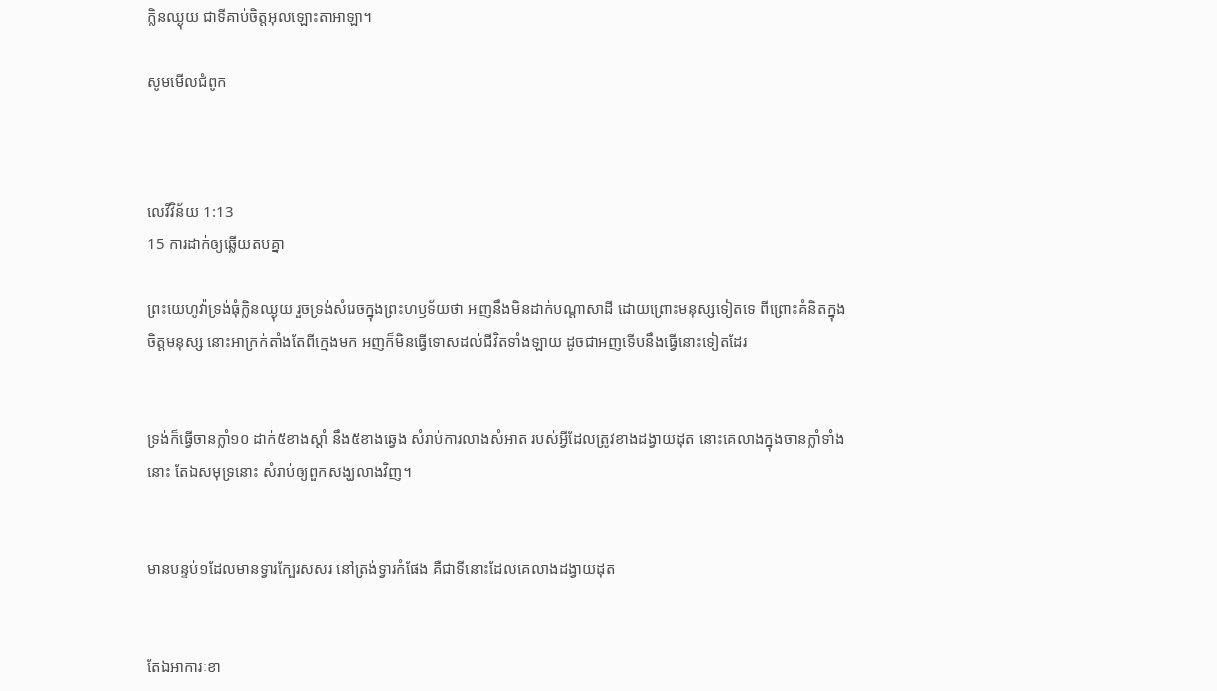ក្លិនឈ្ងុយ ជាទីគាប់ចិត្តអុលឡោះ‌តាអាឡា។

សូមមើលជំពូក



លេវី‌វិន័យ 1:13
15 ការដាក់ឲ្យឆ្លើយតបគ្នា

ព្រះ‌យេហូវ៉ាទ្រង់ធុំក្លិនឈ្ងុយ រួចទ្រង់សំរេចក្នុងព្រះ‌ហឫទ័យថា អញនឹងមិនដាក់បណ្តាសាដី ដោយព្រោះមនុស្សទៀតទេ ពីព្រោះគំនិតក្នុងចិត្តមនុស្ស នោះអាក្រក់តាំងតែពីក្មេងមក អញក៏មិនធ្វើទោសដល់ជីវិតទាំង‌ឡាយ ដូចជាអញទើបនឹងធ្វើនោះទៀតដែរ


ទ្រង់ក៏ធ្វើចានក្លាំ១០ ដាក់៥ខាងស្តាំ នឹង៥ខាងឆ្វេង សំរាប់ការលាងសំអាត របស់អ្វីដែលត្រូវខាងដង្វាយដុត នោះគេលាងក្នុងចានក្លាំទាំងនោះ តែឯសមុទ្រនោះ សំរាប់ឲ្យពួកសង្ឃលាងវិញ។


មានបន្ទប់១ដែលមានទ្វារក្បែរសសរ នៅត្រង់ទ្វារកំផែង គឺជាទីនោះដែលគេលាងដង្វាយដុត


តែឯអាការៈខា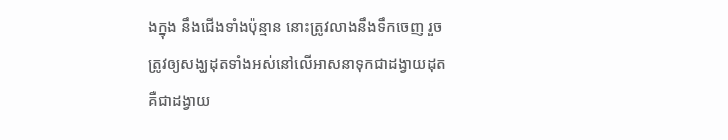ងក្នុង នឹងជើងទាំងប៉ុន្មាន នោះត្រូវលាងនឹងទឹកចេញ រួចត្រូវឲ្យសង្ឃដុតទាំងអស់នៅលើអាសនាទុកជាដង្វាយដុត គឺជាដង្វាយ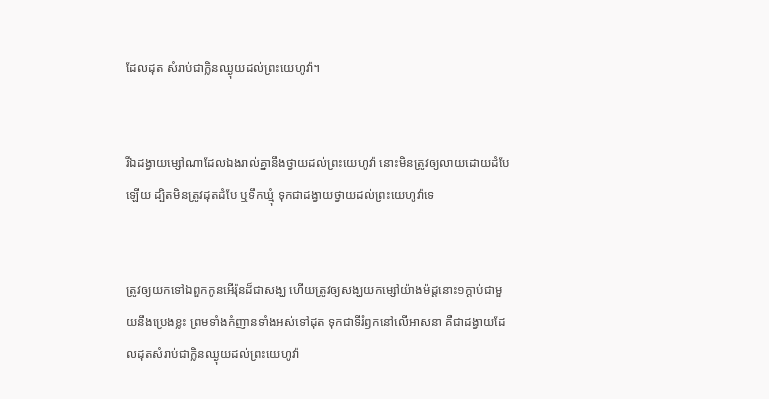ដែលដុត សំរាប់ជាក្លិនឈ្ងុយដល់ព្រះ‌យេហូវ៉ា។


រីឯដង្វាយម្សៅណាដែលឯងរាល់គ្នានឹងថ្វាយដល់ព្រះ‌យេហូវ៉ា នោះមិនត្រូវឲ្យលាយដោយដំបែឡើយ ដ្បិតមិនត្រូវដុតដំបែ ឬទឹកឃ្មុំ ទុកជាដង្វាយថ្វាយដល់ព្រះ‌យេហូវ៉ាទេ


ត្រូវឲ្យយកទៅឯពួកកូនអើរ៉ុនដ៏ជាសង្ឃ ហើយត្រូវឲ្យសង្ឃយកម្សៅយ៉ាងម៉ដ្តនោះ១ក្តាប់ជាមួយនឹងប្រេងខ្លះ ព្រមទាំងកំញានទាំងអស់ទៅដុត ទុកជាទីរំឭកនៅលើអាសនា គឺជាដង្វាយដែលដុតសំរាប់ជាក្លិនឈ្ងុយដល់ព្រះ‌យេហូវ៉ា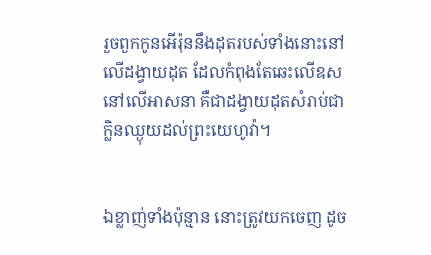រួចពួកកូនអើរ៉ុននឹងដុតរបស់ទាំងនោះនៅលើដង្វាយដុត ដែលកំពុងតែឆេះលើឧសនៅលើអាសនា គឺជាដង្វាយដុតសំរាប់ជាក្លិនឈ្ងុយដល់ព្រះ‌យេហូវ៉ា។


ឯខ្លាញ់ទាំងប៉ុន្មាន នោះត្រូវយកចេញ ដូច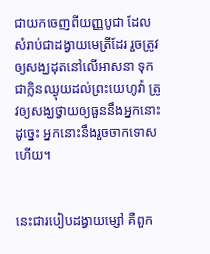ជាយកចេញពីយញ្ញ‌បូជា ដែលសំរាប់ជាដង្វាយមេត្រីដែរ រួចត្រូវឲ្យសង្ឃដុតនៅលើអាសនា ទុកជាក្លិនឈ្ងុយដល់ព្រះ‌យេហូវ៉ា ត្រូវឲ្យសង្ឃថ្វាយឲ្យធួននឹងអ្នកនោះ ដូច្នេះ អ្នកនោះនឹងរួចចាកទោសហើយ។


នេះជារបៀបដង្វាយម្សៅ គឺពួក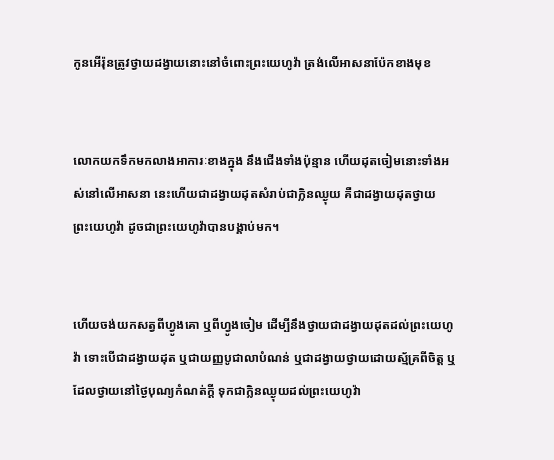កូនអើរ៉ុនត្រូវថ្វាយដង្វាយនោះនៅចំពោះព្រះ‌យេហូវ៉ា ត្រង់លើអាសនាប៉ែកខាងមុខ


លោកយកទឹកមកលាងអាការៈខាងក្នុង នឹងជើងទាំងប៉ុន្មាន ហើយដុតចៀមនោះទាំងអស់នៅលើអាសនា នេះហើយជាដង្វាយដុតសំរាប់ជាក្លិនឈ្ងុយ គឺជាដង្វាយដុតថ្វាយព្រះ‌យេហូវ៉ា ដូចជាព្រះ‌យេហូវ៉ាបានបង្គាប់មក។


ហើយចង់យកសត្វពីហ្វូងគោ ឬពីហ្វូងចៀម ដើម្បីនឹងថ្វាយជាដង្វាយដុតដល់ព្រះ‌យេហូវ៉ា ទោះបើជាដង្វាយដុត ឬជាយញ្ញ‌បូជាលាបំណន់ ឬជាដង្វាយថ្វាយដោយស្ម័គ្រពីចិត្ត ឬដែលថ្វាយនៅថ្ងៃបុណ្យកំណត់ក្តី ទុកជាក្លិនឈ្ងុយដល់ព្រះ‌យេហូវ៉ា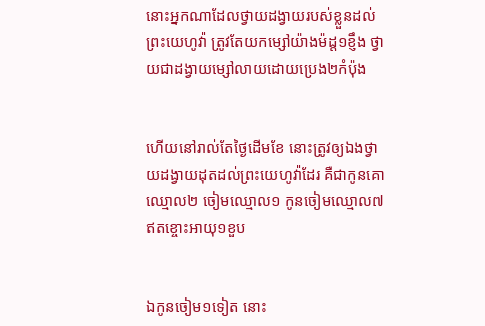នោះអ្នកណាដែលថ្វាយដង្វាយរបស់ខ្លួនដល់ព្រះ‌យេហូវ៉ា ត្រូវតែយកម្សៅយ៉ាងម៉ដ្ត១ខ្ញឹង ថ្វាយជាដង្វាយម្សៅលាយដោយប្រេង២កំប៉ុង


ហើយនៅរាល់តែថ្ងៃដើមខែ នោះត្រូវឲ្យឯងថ្វាយដង្វាយដុតដល់ព្រះ‌យេហូវ៉ាដែរ គឺជាកូនគោឈ្មោល២ ចៀមឈ្មោល១ កូនចៀមឈ្មោល៧ឥតខ្ចោះអាយុ១ខួប


ឯកូនចៀម១ទៀត នោះ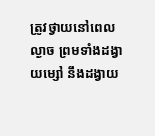ត្រូវថ្វាយនៅពេលល្ងាច ព្រមទាំងដង្វាយម្សៅ នឹងដង្វាយ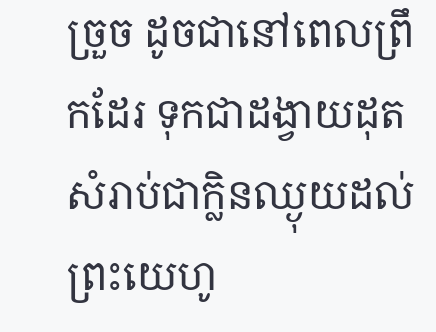ច្រួច ដូចជានៅពេលព្រឹកដែរ ទុកជាដង្វាយដុត សំរាប់ជាក្លិនឈ្ងុយដល់ព្រះ‌យេហូ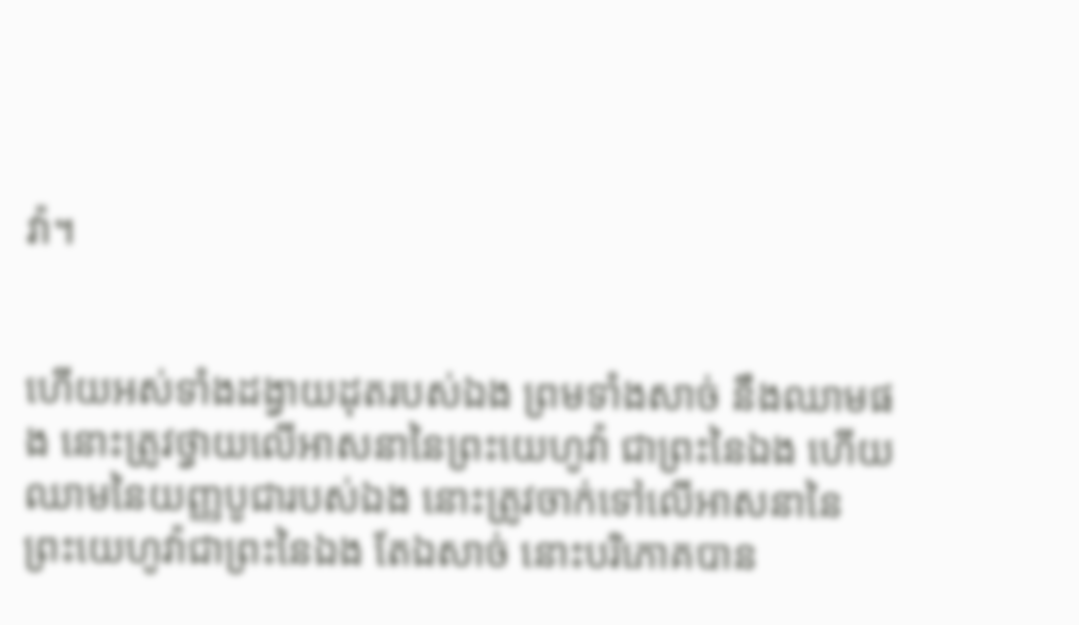វ៉ា។


ហើយអស់ទាំងដង្វាយដុតរបស់ឯង ព្រមទាំងសាច់ នឹងឈាមផង នោះត្រូវថ្វាយលើអាសនានៃព្រះ‌យេហូវ៉ា ជាព្រះនៃឯង ហើយឈាមនៃយញ្ញ‌បូជារបស់ឯង នោះត្រូវចាក់ទៅលើអាសនានៃព្រះ‌យេហូវ៉ាជាព្រះនៃឯង តែឯសាច់ នោះបរិភោគបាន